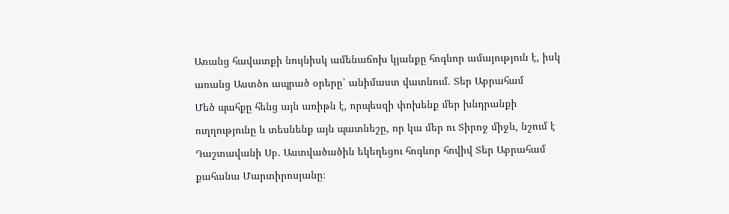Առանց հավատքի նույնիսկ ամենաճոխ կյանքը հոգևոր ամայություն է, իսկ առանց Աստծո ապրած օրերը՝ անիմաստ վատնում. Տեր Աբրահամ
Մեծ պահքը հենց այն առիթն է, որպեսզի փոխենք մեր խնդրանքի ուղղությունը և տեսնենք այն պատնեշը, որ կա մեր ու Տիրոջ միջև, նշում է Դաշտավանի Սբ. Աստվածածին եկեղեցու հոգևոր հովիվ Տեր Աբրահամ քահանա Մարտիրոսյանը։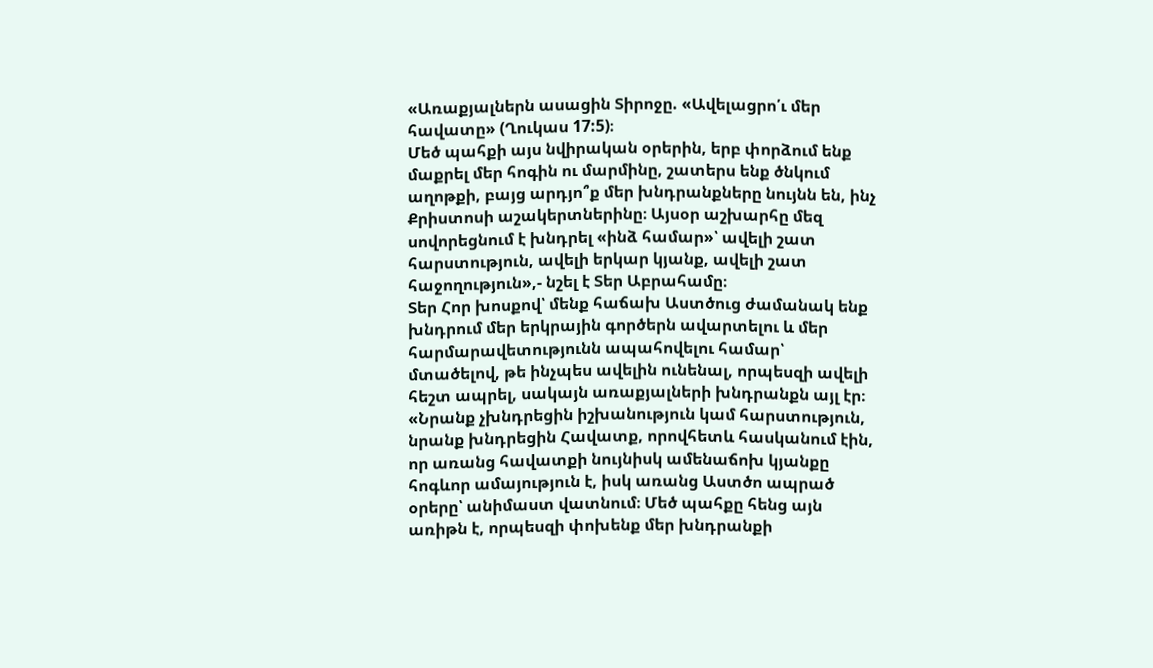«Առաքյալներն ասացին Տիրոջը. «Ավելացրո՛ւ մեր հավատը» (Ղուկաս 17:5)։
Մեծ պահքի այս նվիրական օրերին, երբ փորձում ենք մաքրել մեր հոգին ու մարմինը, շատերս ենք ծնկում աղոթքի, բայց արդյո՞ք մեր խնդրանքները նույնն են, ինչ Քրիստոսի աշակերտներինը։ Այսօր աշխարհը մեզ սովորեցնում է խնդրել «ինձ համար»՝ ավելի շատ հարստություն, ավելի երկար կյանք, ավելի շատ հաջողություն»,- նշել է Տեր Աբրահամը։
Տեր Հոր խոսքով՝ մենք հաճախ Աստծուց ժամանակ ենք խնդրում մեր երկրային գործերն ավարտելու և մեր հարմարավետությունն ապահովելու համար՝ մտածելով, թե ինչպես ավելին ունենալ, որպեսզի ավելի հեշտ ապրել, սակայն առաքյալների խնդրանքն այլ էր։
«Նրանք չխնդրեցին իշխանություն կամ հարստություն, նրանք խնդրեցին Հավատք, որովհետև հասկանում էին, որ առանց հավատքի նույնիսկ ամենաճոխ կյանքը հոգևոր ամայություն է, իսկ առանց Աստծո ապրած օրերը՝ անիմաստ վատնում։ Մեծ պահքը հենց այն առիթն է, որպեսզի փոխենք մեր խնդրանքի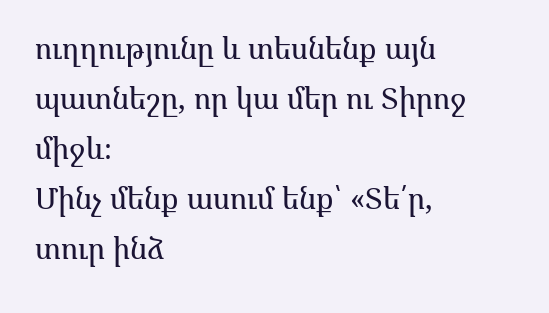ուղղությունը և տեսնենք այն պատնեշը, որ կա մեր ու Տիրոջ միջև։
Մինչ մենք ասում ենք՝ «Տե՛ր, տուր ինձ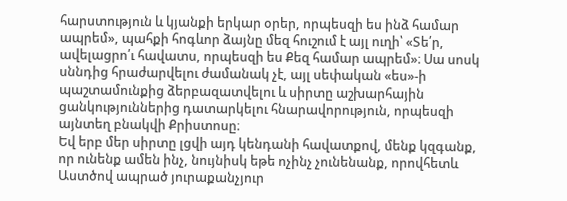հարստություն և կյանքի երկար օրեր, որպեսզի ես ինձ համար ապրեմ», պահքի հոգևոր ձայնը մեզ հուշում է այլ ուղի՝ «Տե՛ր, ավելացրո՛ւ հավատս, որպեսզի ես Քեզ համար ապրեմ»։ Սա սոսկ սննդից հրաժարվելու ժամանակ չէ, այլ սեփական «ես»-ի պաշտամունքից ձերբազատվելու և սիրտը աշխարհային ցանկություններից դատարկելու հնարավորություն, որպեսզի այնտեղ բնակվի Քրիստոսը։
Եվ երբ մեր սիրտը լցվի այդ կենդանի հավատքով, մենք կզգանք, որ ունենք ամեն ինչ, նույնիսկ եթե ոչինչ չունենանք, որովհետև Աստծով ապրած յուրաքանչյուր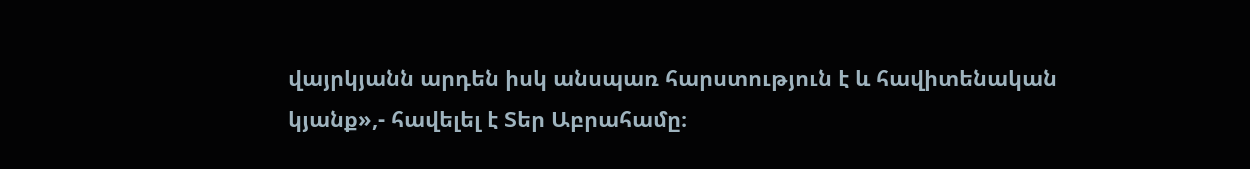վայրկյանն արդեն իսկ անսպառ հարստություն է և հավիտենական կյանք»,- հավելել է Տեր Աբրահամը։